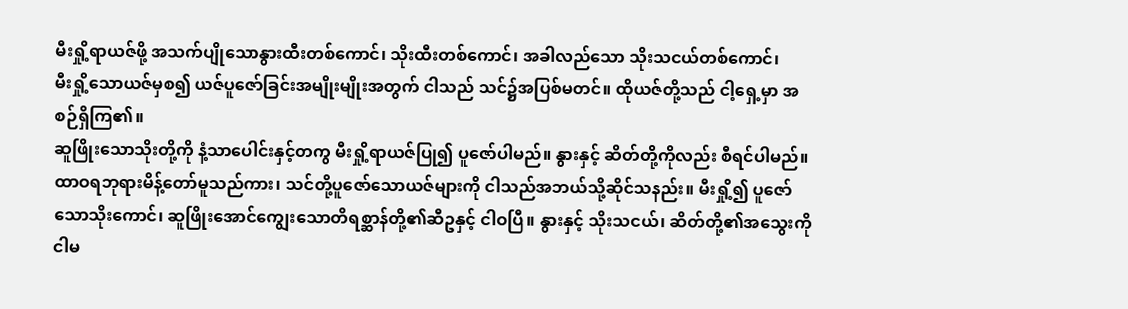မီးရှို့ရာယဇ်ဖို့ အသက်ပျိုသောနွားထီးတစ်ကောင်၊ သိုးထီးတစ်ကောင်၊ အခါလည်သော သိုးသငယ်တစ်ကောင်၊
မီးရှို့သောယဇ်မှစ၍ ယဇ်ပူဇော်ခြင်းအမျိုးမျိုးအတွက် ငါသည် သင်၌အပြစ်မတင်။ ထိုယဇ်တို့သည် ငါ့ရှေ့မှာ အစဉ်ရှိကြ၏။
ဆူဖြိုးသောသိုးတို့ကို နံ့သာပေါင်းနှင့်တကွ မီးရှို့ရာယဇ်ပြု၍ ပူဇော်ပါမည်။ နွားနှင့် ဆိတ်တို့ကိုလည်း စီရင်ပါမည်။
ထာဝရဘုရားမိန့်တော်မူသည်ကား၊ သင်တို့ပူဇော်သောယဇ်များကို ငါသည်အဘယ်သို့ဆိုင်သနည်း။ မီးရှို့၍ ပူဇော်သောသိုးကောင်၊ ဆူဖြိုးအောင်ကျွေးသောတိရစ္ဆာန်တို့၏ဆီဥနှင့် ငါဝပြီ။ နွားနှင့် သိုးသငယ်၊ ဆိတ်တို့၏အသွေးကို ငါမ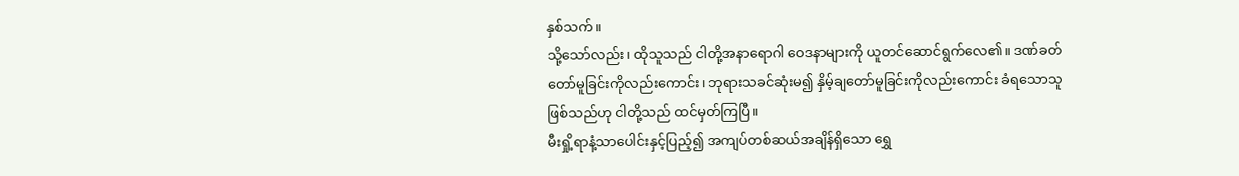နှစ်သက်။
သို့သော်လည်း၊ ထိုသူသည် ငါတို့အနာရောဂါ ဝေဒနာများကို ယူတင်ဆောင်ရွက်လေ၏။ ဒဏ်ခတ်တော်မူခြင်းကိုလည်းကောင်း၊ ဘုရားသခင်ဆုံးမ၍ နှိမ့်ချတော်မူခြင်းကိုလည်းကောင်း ခံရသောသူဖြစ်သည်ဟု ငါတို့သည် ထင်မှတ်ကြပြီ။
မီးရှို့ရာနံ့သာပေါင်းနှင့်ပြည့်၍ အကျပ်တစ်ဆယ်အချိန်ရှိသော ရွှေ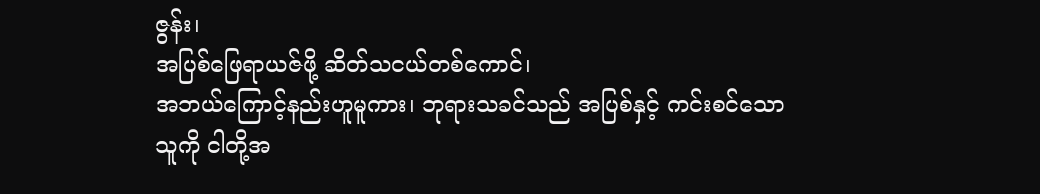ဇွန်း၊
အပြစ်ဖြေရာယဇ်ဖို့ ဆိတ်သငယ်တစ်ကောင်၊
အဘယ်ကြောင့်နည်းဟူမူကား၊ ဘုရားသခင်သည် အပြစ်နှင့် ကင်းစင်သောသူကို ငါတို့အ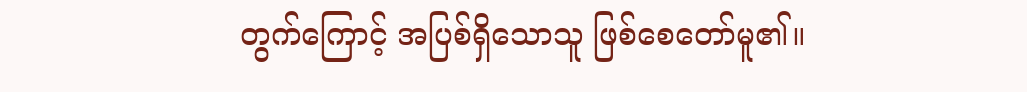တွက်ကြောင့် အပြစ်ရှိသောသူ ဖြစ်စေတော်မူ၏။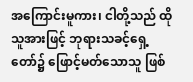အကြောင်းမူကား၊ ငါတို့သည် ထိုသူအားဖြင့် ဘုရားသခင့်ရှေ့တော်၌ ဖြောင့်မတ်သောသူ ဖြစ်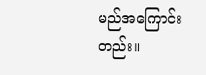မည်အကြောင်းတည်း။